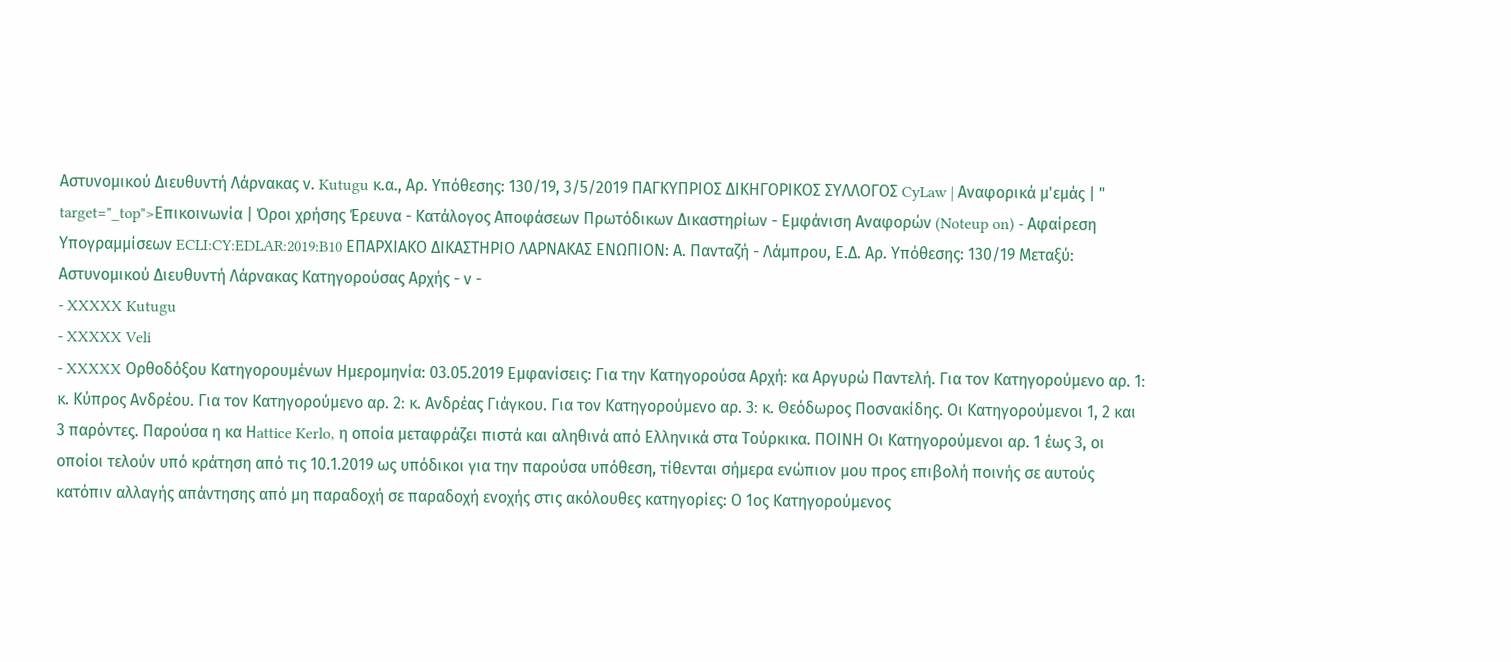Αστυνομικού Διευθυντή Λάρνακας ν. Kutugu κ.α., Αρ. Υπόθεσης: 130/19, 3/5/2019 ΠΑΓΚΥΠΡΙΟΣ ΔΙΚΗΓΟΡΙΚΟΣ ΣΥΛΛΟΓΟΣ CyLaw | Αναφορικά μ'εμάς | " target="_top">Επικοινωνία | Όροι χρήσης Έρευνα - Κατάλογος Αποφάσεων Πρωτόδικων Δικαστηρίων - Εμφάνιση Αναφορών (Noteup on) - Αφαίρεση Υπογραμμίσεων ECLI:CY:EDLAR:2019:B10 EΠΑΡΧΙΑΚΟ ΔΙΚΑΣΤΗΡΙΟ ΛΑΡΝΑΚΑΣ ΕΝΩΠΙΟΝ: Α. Πανταζή - Λάμπρου, Ε.Δ. Αρ. Υπόθεσης: 130/19 Μεταξύ: Αστυνομικού Διευθυντή Λάρνακας Κατηγορούσας Αρχής - ν -
- XXXXX Kutugu
- XXXXX Veli
- XXXXX Ορθοδόξου Κατηγορουμένων Ημερομηνία: 03.05.2019 Εμφανίσεις: Για την Κατηγορούσα Αρχή꞉ κα Αργυρώ Παντελή. Για τον Κατηγορούμενο αρ. 1꞉ κ. Κύπρος Ανδρέου. Για τον Κατηγορούμενο αρ. 2꞉ κ. Ανδρέας Γιάγκου. Για τον Κατηγορούμενο αρ. 3꞉ κ. Θεόδωρος Ποσνακίδης. Οι Κατηγορούμενοι 1, 2 και 3 παρόντες. Παρούσα η κα Ηattice Kerlo, η οποία μεταφράζει πιστά και αληθινά από Ελληνικά στα Τούρκικα. ΠΟΙΝΗ Οι Κατηγορούμενοι αρ. 1 έως 3, οι οποίοι τελούν υπό κράτηση από τις 10.1.2019 ως υπόδικοι για την παρούσα υπόθεση, τίθενται σήμερα ενώπιον μου προς επιβολή ποινής σε αυτούς κατόπιν αλλαγής απάντησης από μη παραδοχή σε παραδοχή ενοχής στις ακόλουθες κατηγορίες: Ο 1ος Κατηγορούμενος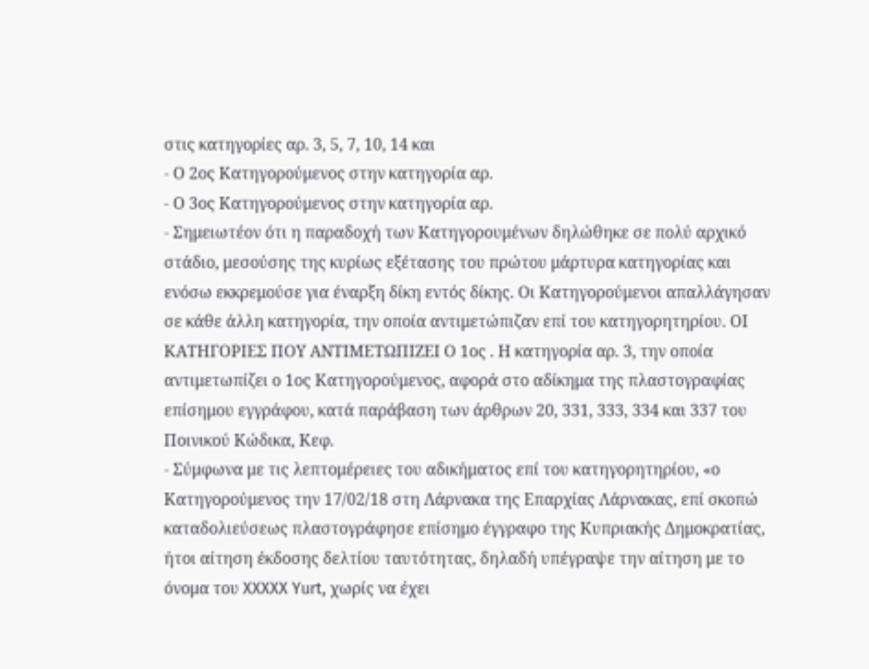στις κατηγορίες αρ. 3, 5, 7, 10, 14 και
- Ο 2ος Κατηγορούμενος στην κατηγορία αρ.
- Ο 3ος Κατηγορούμενος στην κατηγορία αρ.
- Σημειωτέον ότι η παραδοχή των Κατηγορουμένων δηλώθηκε σε πολύ αρχικό στάδιο, μεσούσης της κυρίως εξέτασης του πρώτου μάρτυρα κατηγορίας και ενόσω εκκρεμούσε για έναρξη δίκη εντός δίκης. Οι Κατηγορούμενοι απαλλάγησαν σε κάθε άλλη κατηγορία, την οποία αντιμετώπιζαν επί του κατηγορητηρίου. ΟΙ ΚΑΤΗΓΟΡΙΕΣ ΠΟΥ ΑΝΤΙΜΕΤΩΠΙΖΕΙ Ο 1ος . Η κατηγορία αρ. 3, την οποία αντιμετωπίζει ο 1ος Κατηγορούμενος, αφορά στο αδίκημα της πλαστογραφίας επίσημου εγγράφου, κατά παράβαση των άρθρων 20, 331, 333, 334 και 337 του Ποινικού Κώδικα, Κεφ.
- Σύμφωνα με τις λεπτομέρειες του αδικήματος επί του κατηγορητηρίου, «ο Κατηγορούμενος την 17/02/18 στη Λάρνακα της Επαρχίας Λάρνακας, επί σκοπώ καταδολιεύσεως πλαστογράφησε επίσημο έγγραφο της Κυπριακής Δημοκρατίας, ήτοι αίτηση έκδοσης δελτίου ταυτότητας, δηλαδή υπέγραψε την αίτηση με το όνομα του XXXXX Yurt, χωρίς να έχει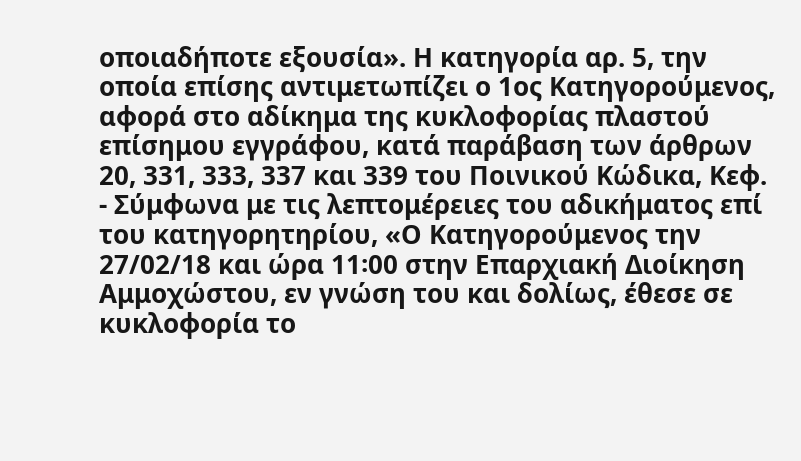οποιαδήποτε εξουσία». Η κατηγορία αρ. 5, την οποία επίσης αντιμετωπίζει ο 1ος Κατηγορούμενος, αφορά στο αδίκημα της κυκλοφορίας πλαστού επίσημου εγγράφου, κατά παράβαση των άρθρων 20, 331, 333, 337 και 339 του Ποινικού Κώδικα, Κεφ.
- Σύμφωνα με τις λεπτομέρειες του αδικήματος επί του κατηγορητηρίου, «Ο Κατηγορούμενος την 27/02/18 και ώρα 11꞉00 στην Επαρχιακή Διοίκηση Αμμοχώστου, εν γνώση του και δολίως, έθεσε σε κυκλοφορία το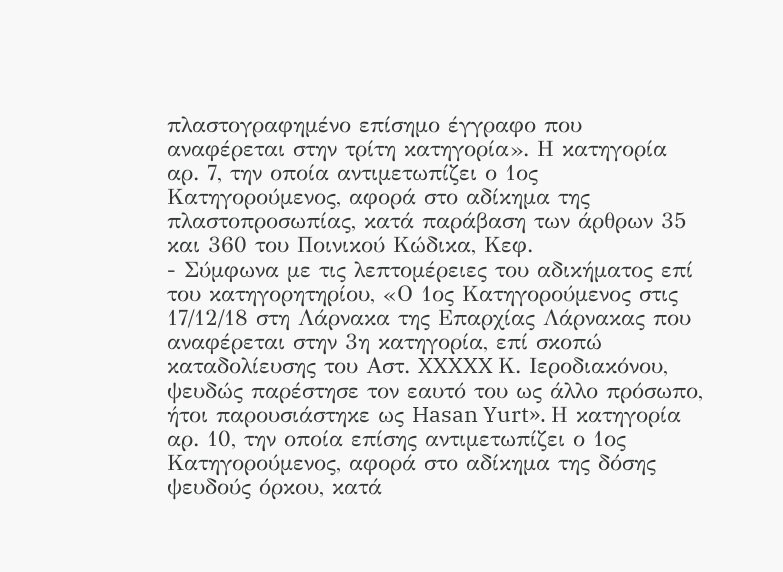πλαστογραφημένο επίσημο έγγραφο που αναφέρεται στην τρίτη κατηγορία». Η κατηγορία αρ. 7, την οποία αντιμετωπίζει ο 1ος Κατηγορούμενος, αφορά στο αδίκημα της πλαστοπροσωπίας, κατά παράβαση των άρθρων 35 και 360 του Ποινικού Κώδικα, Κεφ.
- Σύμφωνα με τις λεπτομέρειες του αδικήματος επί του κατηγορητηρίου, «Ο 1ος Κατηγορούμενος στις 17/12/18 στη Λάρνακα της Επαρχίας Λάρνακας που αναφέρεται στην 3η κατηγορία, επί σκοπώ καταδολίευσης του Αστ. XXXXX Κ. Ιεροδιακόνου, ψευδώς παρέστησε τον εαυτό του ως άλλο πρόσωπο, ήτοι παρουσιάστηκε ως Hasan Yurt». Η κατηγορία αρ. 10, την οποία επίσης αντιμετωπίζει ο 1ος Κατηγορούμενος, αφορά στο αδίκημα της δόσης ψευδούς όρκου, κατά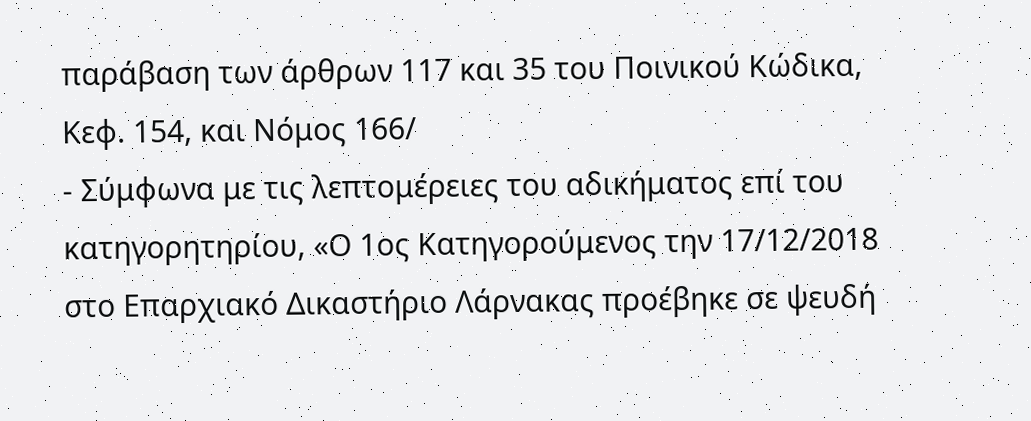παράβαση των άρθρων 117 και 35 του Ποινικού Κώδικα, Κεφ. 154, και Νόμος 166/
- Σύμφωνα με τις λεπτομέρειες του αδικήματος επί του κατηγορητηρίου, «Ο 1ος Κατηγορούμενος την 17/12/2018 στο Επαρχιακό Δικαστήριο Λάρνακας προέβηκε σε ψευδή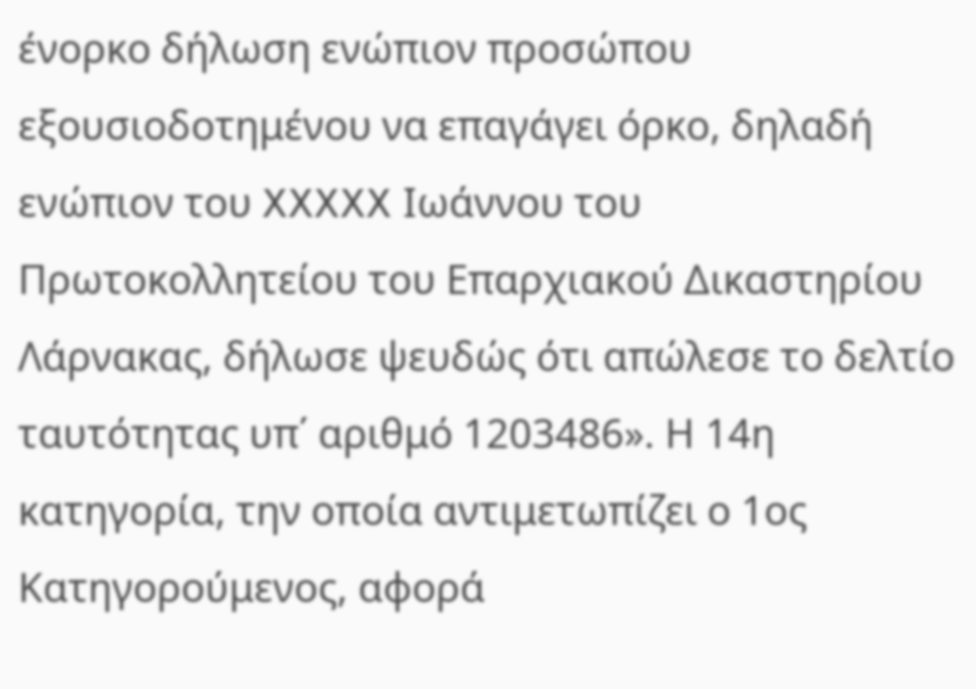ένορκο δήλωση ενώπιον προσώπου εξουσιοδοτημένου να επαγάγει όρκο, δηλαδή ενώπιον του XXXXX Ιωάννου του Πρωτοκολλητείου του Επαρχιακού Δικαστηρίου Λάρνακας, δήλωσε ψευδώς ότι απώλεσε το δελτίο ταυτότητας υπ΄ αριθμό 1203486». Η 14η κατηγορία, την οποία αντιμετωπίζει ο 1ος Κατηγορούμενος, αφορά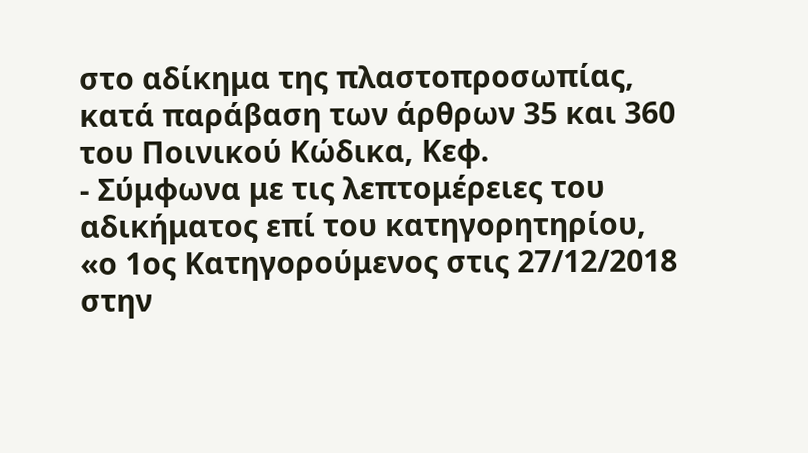στο αδίκημα της πλαστοπροσωπίας, κατά παράβαση των άρθρων 35 και 360 του Ποινικού Κώδικα, Κεφ.
- Σύμφωνα με τις λεπτομέρειες του αδικήματος επί του κατηγορητηρίου, «ο 1ος Κατηγορούμενος στις 27/12/2018 στην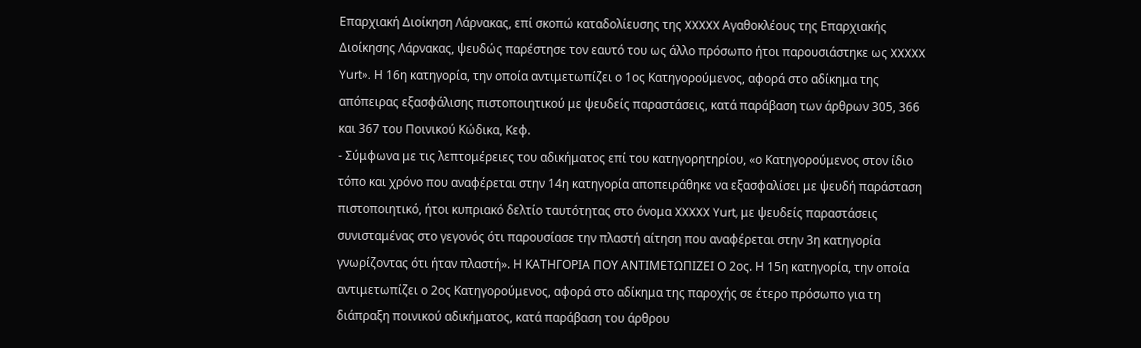Επαρχιακή Διοίκηση Λάρνακας, επί σκοπώ καταδολίευσης της XXXXX Αγαθοκλέους της Επαρχιακής Διοίκησης Λάρνακας, ψευδώς παρέστησε τον εαυτό του ως άλλο πρόσωπο ήτοι παρουσιάστηκε ως XXXXX Yurt». Η 16η κατηγορία, την οποία αντιμετωπίζει ο 1ος Κατηγορούμενος, αφορά στο αδίκημα της απόπειρας εξασφάλισης πιστοποιητικού με ψευδείς παραστάσεις, κατά παράβαση των άρθρων 305, 366 και 367 του Ποινικού Κώδικα, Κεφ.
- Σύμφωνα με τις λεπτομέρειες του αδικήματος επί του κατηγορητηρίου, «ο Κατηγορούμενος στον ίδιο τόπο και χρόνο που αναφέρεται στην 14η κατηγορία αποπειράθηκε να εξασφαλίσει με ψευδή παράσταση πιστοποιητικό, ήτοι κυπριακό δελτίο ταυτότητας στο όνομα XXXXX Yurt, με ψευδείς παραστάσεις συνισταμένας στο γεγονός ότι παρουσίασε την πλαστή αίτηση που αναφέρεται στην 3η κατηγορία γνωρίζοντας ότι ήταν πλαστή». Η ΚΑΤΗΓΟΡΙΑ ΠΟΥ ΑΝΤΙΜΕΤΩΠΙΖΕΙ Ο 2ος. Η 15η κατηγορία, την οποία αντιμετωπίζει ο 2ος Κατηγορούμενος, αφορά στο αδίκημα της παροχής σε έτερο πρόσωπο για τη διάπραξη ποινικού αδικήματος, κατά παράβαση του άρθρου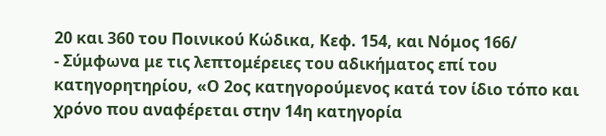20 και 360 του Ποινικού Κώδικα, Κεφ. 154, και Νόμος 166/
- Σύμφωνα με τις λεπτομέρειες του αδικήματος επί του κατηγορητηρίου, «Ο 2ος κατηγορούμενος κατά τον ίδιο τόπο και χρόνο που αναφέρεται στην 14η κατηγορία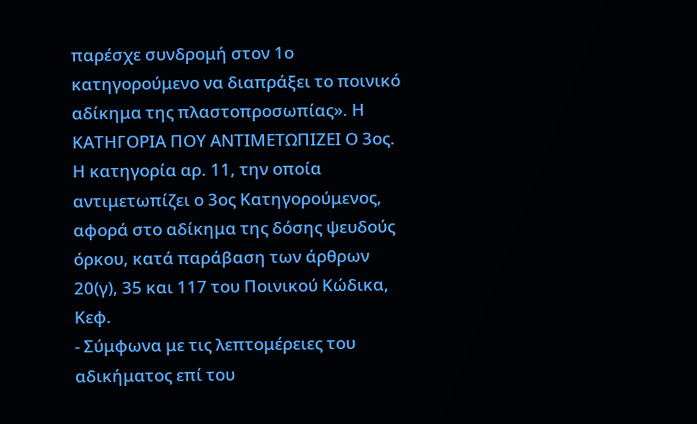παρέσχε συνδρομή στον 1ο κατηγορούμενο να διαπράξει το ποινικό αδίκημα της πλαστοπροσωπίας». Η ΚΑΤΗΓΟΡΙΑ ΠΟΥ ΑΝΤΙΜΕΤΩΠΙΖΕΙ Ο 3ος. Η κατηγορία αρ. 11, την οποία αντιμετωπίζει ο 3ος Κατηγορούμενος, αφορά στο αδίκημα της δόσης ψευδούς όρκου, κατά παράβαση των άρθρων 20(γ), 35 και 117 του Ποινικού Κώδικα, Κεφ.
- Σύμφωνα με τις λεπτομέρειες του αδικήματος επί του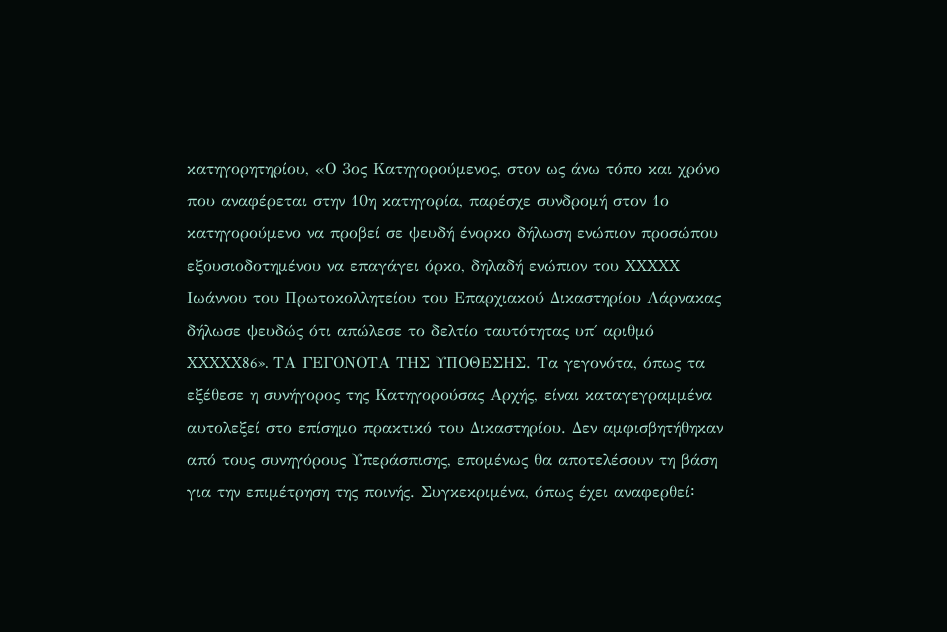κατηγορητηρίου, «Ο 3ος Κατηγορούμενος, στον ως άνω τόπο και χρόνο που αναφέρεται στην 10η κατηγορία, παρέσχε συνδρομή στον 1ο κατηγορούμενο να προβεί σε ψευδή ένορκο δήλωση ενώπιον προσώπου εξουσιοδοτημένου να επαγάγει όρκο, δηλαδή ενώπιον του XXXXX Ιωάννου του Πρωτοκολλητείου του Επαρχιακού Δικαστηρίου Λάρνακας δήλωσε ψευδώς ότι απώλεσε το δελτίο ταυτότητας υπ΄ αριθμό XXXXX86». ΤΑ ΓΕΓΟΝΟΤΑ ΤΗΣ ΥΠΟΘΕΣΗΣ. Τα γεγονότα, όπως τα εξέθεσε η συνήγορος της Κατηγορούσας Αρχής, είναι καταγεγραμμένα αυτολεξεί στο επίσημο πρακτικό του Δικαστηρίου. Δεν αμφισβητήθηκαν από τους συνηγόρους Υπεράσπισης, επομένως θα αποτελέσουν τη βάση για την επιμέτρηση της ποινής. Συγκεκριμένα, όπως έχει αναφερθεί꞉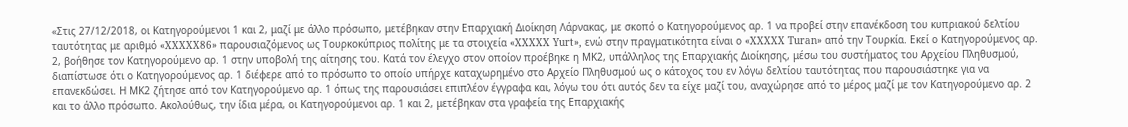«Στις 27/12/2018, οι Κατηγορούμενοι 1 και 2, μαζί με άλλο πρόσωπο, μετέβηκαν στην Επαρχιακή Διοίκηση Λάρνακας, με σκοπό ο Kατηγορούμενος αρ. 1 να προβεί στην επανέκδοση του κυπριακού δελτίου ταυτότητας με αριθμό «XXXXX86» παρουσιαζόμενος ως Τουρκοκύπριος πολίτης με τα στοιχεία «XXXXX Yurt», ενώ στην πραγματικότητα είναι ο «XXXXX Turan» από την Τουρκία. Εκεί ο Κατηγορούμενος αρ. 2, βοήθησε τον Κατηγορούμενο αρ. 1 στην υποβολή της αίτησης του. Κατά τον έλεγχο στον οποίον προέβηκε η ΜΚ2, υπάλληλος της Επαρχιακής Διοίκησης, μέσω του συστήματος του Αρχείου Πληθυσμού, διαπίστωσε ότι ο Κατηγορούμενος αρ. 1 διέφερε από το πρόσωπο το οποίο υπήρχε καταχωρημένο στο Αρχείο Πληθυσμού ως ο κάτοχος του εν λόγω δελτίου ταυτότητας που παρουσιάστηκε για να επανεκδώσει. Η ΜΚ2 ζήτησε από τον Κατηγορούμενο αρ. 1 όπως της παρουσιάσει επιπλέον έγγραφα και, λόγω του ότι αυτός δεν τα είχε μαζί του, αναχώρησε από το μέρος μαζί με τον Κατηγορούμενο αρ. 2 και το άλλο πρόσωπο. Ακολούθως, την ίδια μέρα, οι Κατηγορούμενοι αρ. 1 και 2, μετέβηκαν στα γραφεία της Επαρχιακής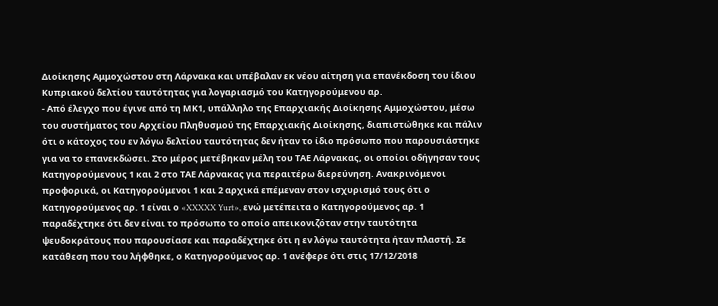Διοίκησης Αμμοχώστου στη Λάρνακα και υπέβαλαν εκ νέου αίτηση για επανέκδοση του ίδιου Κυπριακού δελτίου ταυτότητας για λογαριασμό του Κατηγορούμενου αρ.
- Από έλεγχο που έγινε από τη ΜΚ1, υπάλληλο της Επαρχιακής Διοίκησης Αμμοχώστου, μέσω του συστήματος του Αρχείου Πληθυσμού της Επαρχιακής Διοίκησης, διαπιστώθηκε και πάλιν ότι ο κάτοχος του εν λόγω δελτίου ταυτότητας δεν ήταν το ίδιο πρόσωπο που παρουσιάστηκε για να το επανεκδώσει. Στο μέρος μετέβηκαν μέλη του ΤΑΕ Λάρνακας, οι οποίοι οδήγησαν τους Κατηγορούμενους 1 και 2 στο ΤΑΕ Λάρνακας για περαιτέρω διερεύνηση. Ανακρινόμενοι προφορικά, οι Κατηγορούμενοι 1 και 2 αρχικά επέμεναν στον ισχυρισμό τους ότι ο Κατηγορούμενος αρ. 1 είναι ο «XXXXX Yurt», ενώ μετέπειτα ο Κατηγορούμενος αρ. 1 παραδέχτηκε ότι δεν είναι το πρόσωπο το οποίο απεικονιζόταν στην ταυτότητα ψευδοκράτους που παρουσίασε και παραδέχτηκε ότι η εν λόγω ταυτότητα ήταν πλαστή. Σε κατάθεση που του λήφθηκε, ο Κατηγορούμενος αρ. 1 ανέφερε ότι στις 17/12/2018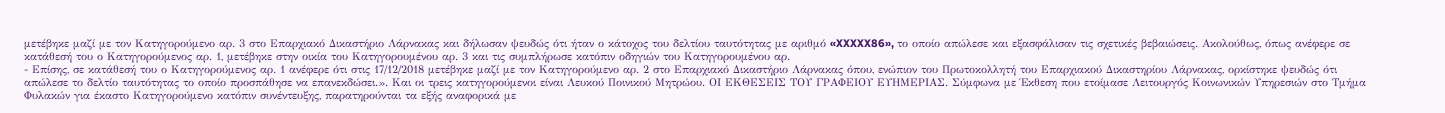μετέβηκε μαζί με τον Κατηγορούμενο αρ. 3 στο Επαρχιακό Δικαστήριο Λάρνακας και δήλωσαν ψευδώς ότι ήταν ο κάτοχος του δελτίου ταυτότητας με αριθμό «XXXXX86», το οποίο απώλεσε και εξασφάλισαν τις σχετικές βεβαιώσεις. Ακολούθως, όπως ανέφερε σε κατάθεσή του ο Κατηγορούμενος αρ. 1, μετέβηκε στην οικία του Κατηγορουμένου αρ. 3 και τις συμπλήρωσε κατόπιν οδηγιών του Κατηγορουμένου αρ.
- Επίσης, σε κατάθεσή του ο Κατηγορούμενος αρ. 1 ανέφερε ότι στις 17/12/2018 μετέβηκε μαζί με τον Κατηγορούμενο αρ. 2 στο Επαρχιακό Δικαστήριο Λάρνακας όπου, ενώπιον του Πρωτοκολλητή του Επαρχιακού Δικαστηρίου Λάρνακας, ορκίστηκε ψευδώς ότι απώλεσε το δελτίο ταυτότητας το οποίο προσπάθησε να επανεκδώσει.». Και οι τρεις κατηγορούμενοι είναι Λευκού Ποινικού Μητρώου. ΟΙ ΕΚΘΕΣΕΙΣ ΤΟΥ ΓΡΑΦΕΙΟΥ ΕΥΗΜΕΡΙΑΣ. Σύμφωνα με Έκθεση που ετοίμασε Λειτουργός Κοινωνικών Υπηρεσιών στο Τμήμα Φυλακών για έκαστο Κατηγορούμενο κατόπιν συνέντευξης, παρατηρούνται τα εξής αναφορικά με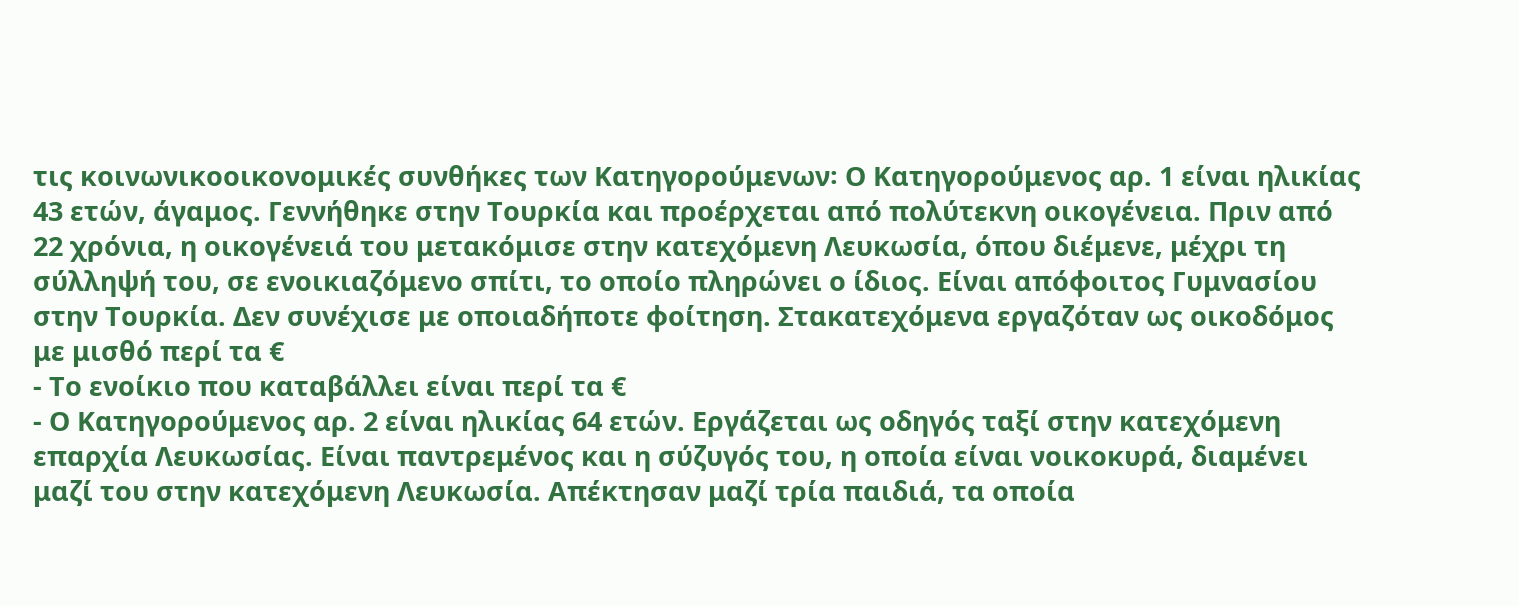τις κοινωνικοοικονομικές συνθήκες των Κατηγορούμενων꞉ Ο Κατηγορούμενος αρ. 1 είναι ηλικίας 43 ετών, άγαμος. Γεννήθηκε στην Τουρκία και προέρχεται από πολύτεκνη οικογένεια. Πριν από 22 χρόνια, η οικογένειά του μετακόμισε στην κατεχόμενη Λευκωσία, όπου διέμενε, μέχρι τη σύλληψή του, σε ενοικιαζόμενο σπίτι, το οποίο πληρώνει ο ίδιος. Είναι απόφοιτος Γυμνασίου στην Τουρκία. Δεν συνέχισε με οποιαδήποτε φοίτηση. Στακατεχόμενα εργαζόταν ως οικοδόμος με μισθό περί τα €
- Το ενοίκιο που καταβάλλει είναι περί τα €
- Ο Κατηγορούμενος αρ. 2 είναι ηλικίας 64 ετών. Εργάζεται ως οδηγός ταξί στην κατεχόμενη επαρχία Λευκωσίας. Είναι παντρεμένος και η σύζυγός του, η οποία είναι νοικοκυρά, διαμένει μαζί του στην κατεχόμενη Λευκωσία. Απέκτησαν μαζί τρία παιδιά, τα οποία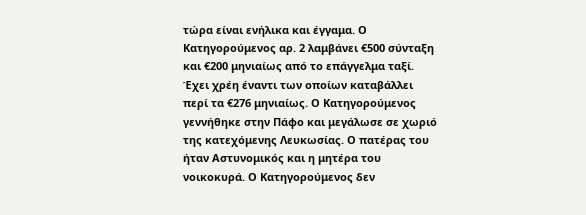τώρα είναι ενήλικα και έγγαμα. Ο Κατηγορούμενος αρ. 2 λαμβάνει €500 σύνταξη και €200 μηνιαίως από το επάγγελμα ταξί. Έχει χρέη έναντι των οποίων καταβάλλει περί τα €276 μηνιαίως. Ο Κατηγορούμενος γεννήθηκε στην Πάφο και μεγάλωσε σε χωριό της κατεχόμενης Λευκωσίας. Ο πατέρας του ήταν Αστυνομικός και η μητέρα του νοικοκυρά. Ο Κατηγορούμενος δεν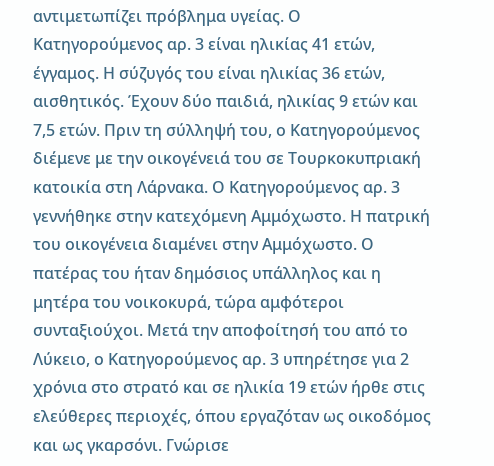αντιμετωπίζει πρόβλημα υγείας. Ο Κατηγορούμενος αρ. 3 είναι ηλικίας 41 ετών, έγγαμος. Η σύζυγός του είναι ηλικίας 36 ετών, αισθητικός. Έχουν δύο παιδιά, ηλικίας 9 ετών και 7,5 ετών. Πριν τη σύλληψή του, ο Κατηγορούμενος διέμενε με την οικογένειά του σε Τουρκοκυπριακή κατοικία στη Λάρνακα. Ο Κατηγορούμενος αρ. 3 γεννήθηκε στην κατεχόμενη Αμμόχωστο. Η πατρική του οικογένεια διαμένει στην Αμμόχωστο. Ο πατέρας του ήταν δημόσιος υπάλληλος και η μητέρα του νοικοκυρά, τώρα αμφότεροι συνταξιούχοι. Μετά την αποφοίτησή του από το Λύκειο, ο Κατηγορούμενος αρ. 3 υπηρέτησε για 2 χρόνια στο στρατό και σε ηλικία 19 ετών ήρθε στις ελεύθερες περιοχές, όπου εργαζόταν ως οικοδόμος και ως γκαρσόνι. Γνώρισε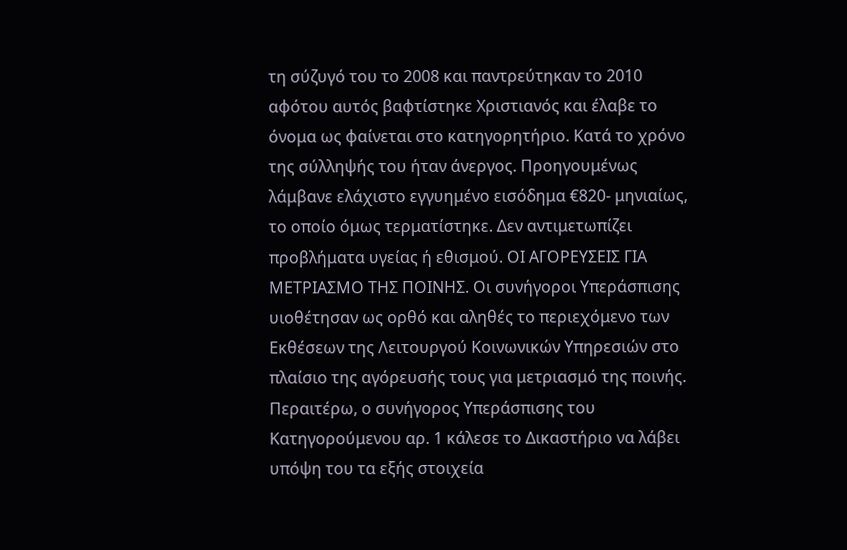τη σύζυγό του το 2008 και παντρεύτηκαν το 2010 αφότου αυτός βαφτίστηκε Χριστιανός και έλαβε το όνομα ως φαίνεται στο κατηγορητήριο. Κατά το χρόνο της σύλληψής του ήταν άνεργος. Προηγουμένως λάμβανε ελάχιστο εγγυημένο εισόδημα €820- μηνιαίως, το οποίο όμως τερματίστηκε. Δεν αντιμετωπίζει προβλήματα υγείας ή εθισμού. ΟΙ ΑΓΟΡΕΥΣΕΙΣ ΓΙΑ ΜΕΤΡΙΑΣΜΟ ΤΗΣ ΠΟΙΝΗΣ. Οι συνήγοροι Υπεράσπισης υιοθέτησαν ως ορθό και αληθές το περιεχόμενο των Εκθέσεων της Λειτουργού Κοινωνικών Υπηρεσιών στο πλαίσιο της αγόρευσής τους για μετριασμό της ποινής. Περαιτέρω, ο συνήγορος Υπεράσπισης του Κατηγορούμενου αρ. 1 κάλεσε το Δικαστήριο να λάβει υπόψη του τα εξής στοιχεία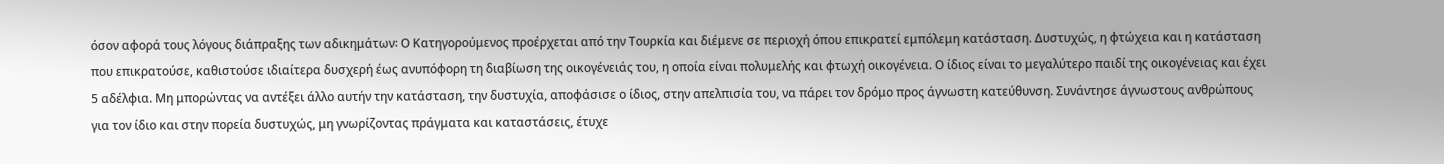όσον αφορά τους λόγους διάπραξης των αδικημάτων꞉ Ο Κατηγορούμενος προέρχεται από την Τουρκία και διέμενε σε περιοχή όπου επικρατεί εμπόλεμη κατάσταση. Δυστυχώς, η φτώχεια και η κατάσταση που επικρατούσε, καθιστούσε ιδιαίτερα δυσχερή έως ανυπόφορη τη διαβίωση της οικογένειάς του, η οποία είναι πολυμελής και φτωχή οικογένεια. Ο ίδιος είναι το μεγαλύτερο παιδί της οικογένειας και έχει 5 αδέλφια. Μη μπορώντας να αντέξει άλλο αυτήν την κατάσταση, την δυστυχία, αποφάσισε ο ίδιος, στην απελπισία του, να πάρει τον δρόμο προς άγνωστη κατεύθυνση. Συνάντησε άγνωστους ανθρώπους για τον ίδιο και στην πορεία δυστυχώς, μη γνωρίζοντας πράγματα και καταστάσεις, έτυχε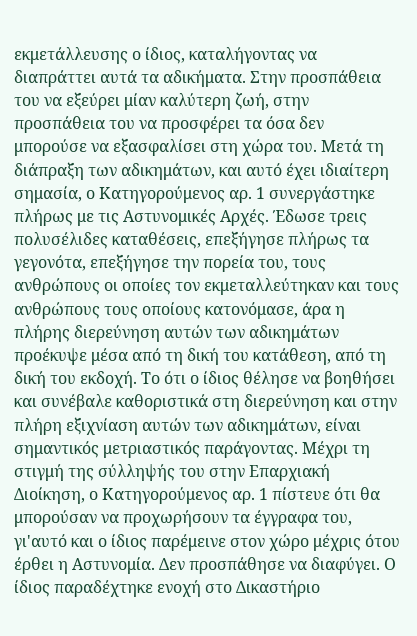εκμετάλλευσης ο ίδιος, καταλήγοντας να διαπράττει αυτά τα αδικήματα. Στην προσπάθεια του να εξεύρει μίαν καλύτερη ζωή, στην προσπάθεια του να προσφέρει τα όσα δεν μπορούσε να εξασφαλίσει στη χώρα του. Μετά τη διάπραξη των αδικημάτων, και αυτό έχει ιδιαίτερη σημασία, ο Κατηγορούμενος αρ. 1 συνεργάστηκε πλήρως με τις Αστυνομικές Αρχές. Έδωσε τρεις πολυσέλιδες καταθέσεις, επεξήγησε πλήρως τα γεγονότα, επεξήγησε την πορεία του, τους ανθρώπους οι οποίες τον εκμεταλλεύτηκαν και τους ανθρώπους τους οποίους κατονόμασε, άρα η πλήρης διερεύνηση αυτών των αδικημάτων προέκυψε μέσα από τη δική του κατάθεση, από τη δική του εκδοχή. Το ότι ο ίδιος θέλησε να βοηθήσει και συνέβαλε καθοριστικά στη διερεύνηση και στην πλήρη εξιχνίαση αυτών των αδικημάτων, είναι σημαντικός μετριαστικός παράγοντας. Μέχρι τη στιγμή της σύλληψής του στην Επαρχιακή Διοίκηση, ο Κατηγορούμενος αρ. 1 πίστευε ότι θα μπορούσαν να προχωρήσουν τα έγγραφα του, γι'αυτό και ο ίδιος παρέμεινε στον χώρο μέχρις ότου έρθει η Αστυνομία. Δεν προσπάθησε να διαφύγει. Ο ίδιος παραδέχτηκε ενοχή στο Δικαστήριο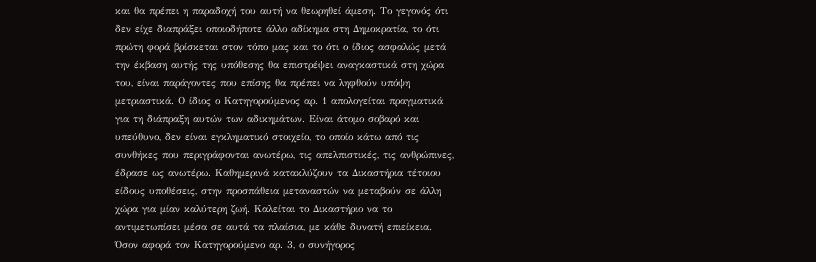και θα πρέπει η παραδοχή του αυτή να θεωρηθεί άμεση. Το γεγονός ότι δεν είχε διαπράξει οποιοδήποτε άλλο αδίκημα στη Δημοκρατία, το ότι πρώτη φορά βρίσκεται στον τόπο μας και το ότι ο ίδιος ασφαλώς μετά την έκβαση αυτής της υπόθεσης θα επιστρέψει αναγκαστικά στη χώρα του, είναι παράγοντες που επίσης θα πρέπει να ληφθούν υπόψη μετριαστικά. Ο ίδιος ο Κατηγορούμενος αρ. 1 απολογείται πραγματικά για τη διάπραξη αυτών των αδικημάτων. Είναι άτομο σοβαρό και υπεύθυνο, δεν είναι εγκληματικό στοιχείο, το οποίο κάτω από τις συνθήκες που περιγράφονται ανωτέρω, τις απελπιστικές, τις ανθρώπινες, έδρασε ως ανωτέρω. Καθημερινά κατακλύζουν τα Δικαστήρια τέτοιου είδους υποθέσεις, στην προσπάθεια μεταναστών να μεταβούν σε άλλη χώρα για μίαν καλύτερη ζωή. Καλείται το Δικαστήριο να το αντιμετωπίσει μέσα σε αυτά τα πλαίσια, με κάθε δυνατή επιείκεια. Όσον αφορά τον Κατηγορούμενο αρ. 3, ο συνήγορος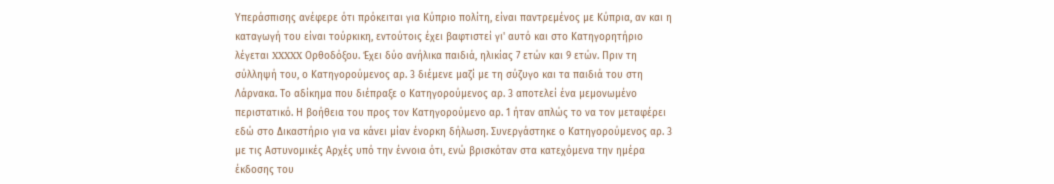Υπεράσπισης ανέφερε ότι πρόκειται για Κύπριο πολίτη, είναι παντρεμένος με Κύπρια, αν και η καταγωγή του είναι τούρκικη, εντούτοις έχει βαφτιστεί γι' αυτό και στο Κατηγορητήριο λέγεται XXXXX Ορθοδόξου. Έχει δύο ανήλικα παιδιά, ηλικίας 7 ετών και 9 ετών. Πριν τη σύλληψή του, ο Κατηγορούμενος αρ. 3 διέμενε μαζί με τη σύζυγο και τα παιδιά του στη Λάρνακα. Το αδίκημα που διέπραξε ο Κατηγορούμενος αρ. 3 αποτελεί ένα μεμονωμένο περιστατικό. Η βοήθεια του προς τον Κατηγορούμενο αρ. 1 ήταν απλώς το να τον μεταφέρει εδώ στο Δικαστήριο για να κάνει μίαν ένορκη δήλωση. Συνεργάστηκε ο Κατηγορούμενος αρ. 3 με τις Αστυνομικές Αρχές υπό την έννοια ότι, ενώ βρισκόταν στα κατεχόμενα την ημέρα έκδοσης του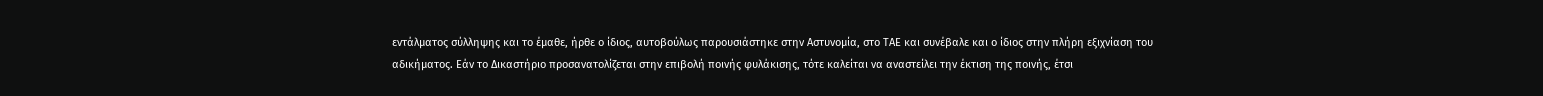εντάλματος σύλληψης και το έμαθε, ήρθε ο ίδιος, αυτοβούλως παρουσιάστηκε στην Αστυνομία, στο ΤΑΕ και συνέβαλε και ο ίδιος στην πλήρη εξιχνίαση του αδικήματος. Εάν το Δικαστήριο προσανατολίζεται στην επιβολή ποινής φυλάκισης, τότε καλείται να αναστείλει την έκτιση της ποινής, έτσι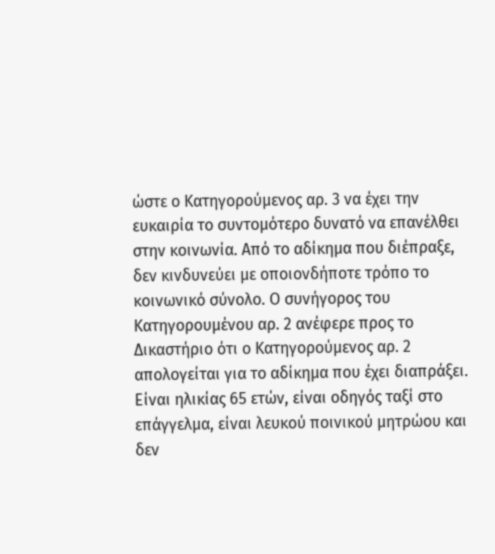ώστε ο Κατηγορούμενος αρ. 3 να έχει την ευκαιρία το συντομότερο δυνατό να επανέλθει στην κοινωνία. Από το αδίκημα που διέπραξε, δεν κινδυνεύει με οποιονδήποτε τρόπο το κοινωνικό σύνολο. Ο συνήγορος του Κατηγορουμένου αρ. 2 ανέφερε προς το Δικαστήριο ότι ο Κατηγορούμενος αρ. 2 απολογείται για το αδίκημα που έχει διαπράξει. Είναι ηλικίας 65 ετών, είναι οδηγός ταξί στο επάγγελμα, είναι λευκού ποινικού μητρώου και δεν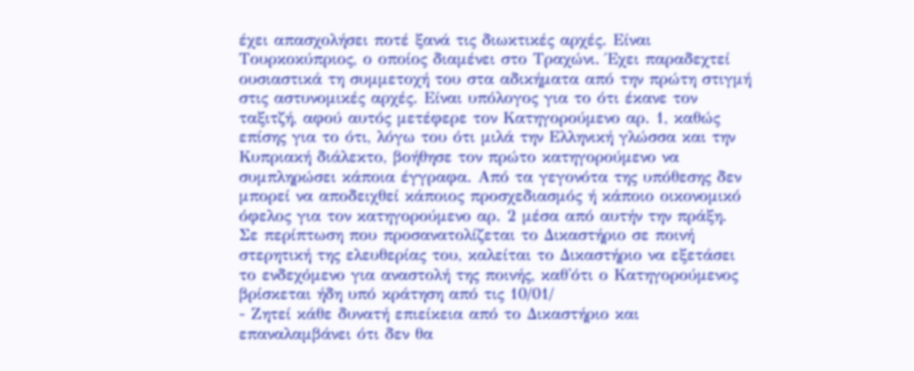έχει απασχολήσει ποτέ ξανά τις διωκτικές αρχές. Είναι Τουρκοκύπριος, ο οποίος διαμένει στο Τραχώνι. Έχει παραδεχτεί ουσιαστικά τη συμμετοχή του στα αδικήματα από την πρώτη στιγμή στις αστυνομικές αρχές. Είναι υπόλογος για το ότι έκανε τον ταξιτζή, αφού αυτός μετέφερε τον Κατηγορούμενο αρ. 1, καθώς επίσης για το ότι, λόγω του ότι μιλά την Ελληνική γλώσσα και την Κυπριακή διάλεκτο, βοήθησε τον πρώτο κατηγορούμενο να συμπληρώσει κάποια έγγραφα. Από τα γεγονότα της υπόθεσης δεν μπορεί να αποδειχθεί κάποιος προσχεδιασμός ή κάποιο οικονομικό όφελος για τον κατηγορούμενο αρ. 2 μέσα από αυτήν την πράξη. Σε περίπτωση που προσανατολίζεται το Δικαστήριο σε ποινή στερητική της ελευθερίας του, καλείται το Δικαστήριο να εξετάσει το ενδεχόμενο για αναστολή της ποινής, καθ'ότι ο Κατηγορούμενος βρίσκεται ήδη υπό κράτηση από τις 10/01/
- Ζητεί κάθε δυνατή επιείκεια από το Δικαστήριο και επαναλαμβάνει ότι δεν θα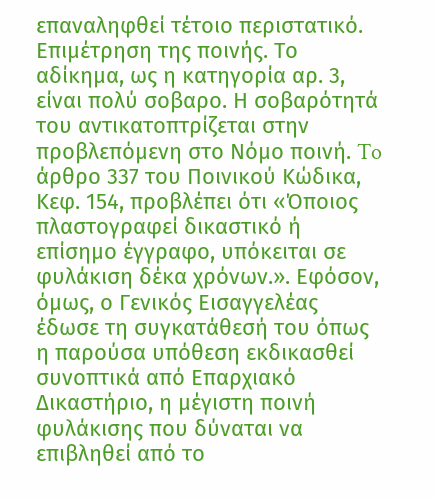επαναληφθεί τέτοιο περιστατικό. Επιμέτρηση της ποινής. Το αδίκημα, ως η κατηγορία αρ. 3, είναι πολύ σοβαρο. Η σοβαρότητά του αντικατοπτρίζεται στην προβλεπόμενη στο Νόμο ποινή. To άρθρο 337 του Ποινικού Κώδικα, Κεφ. 154, προβλέπει ότι «Όποιος πλαστογραφεί δικαστικό ή επίσημο έγγραφο, υπόκειται σε φυλάκιση δέκα χρόνων.». Εφόσον, όμως, ο Γενικός Εισαγγελέας έδωσε τη συγκατάθεσή του όπως η παρούσα υπόθεση εκδικασθεί συνοπτικά από Επαρχιακό Δικαστήριο, η μέγιστη ποινή φυλάκισης που δύναται να επιβληθεί από το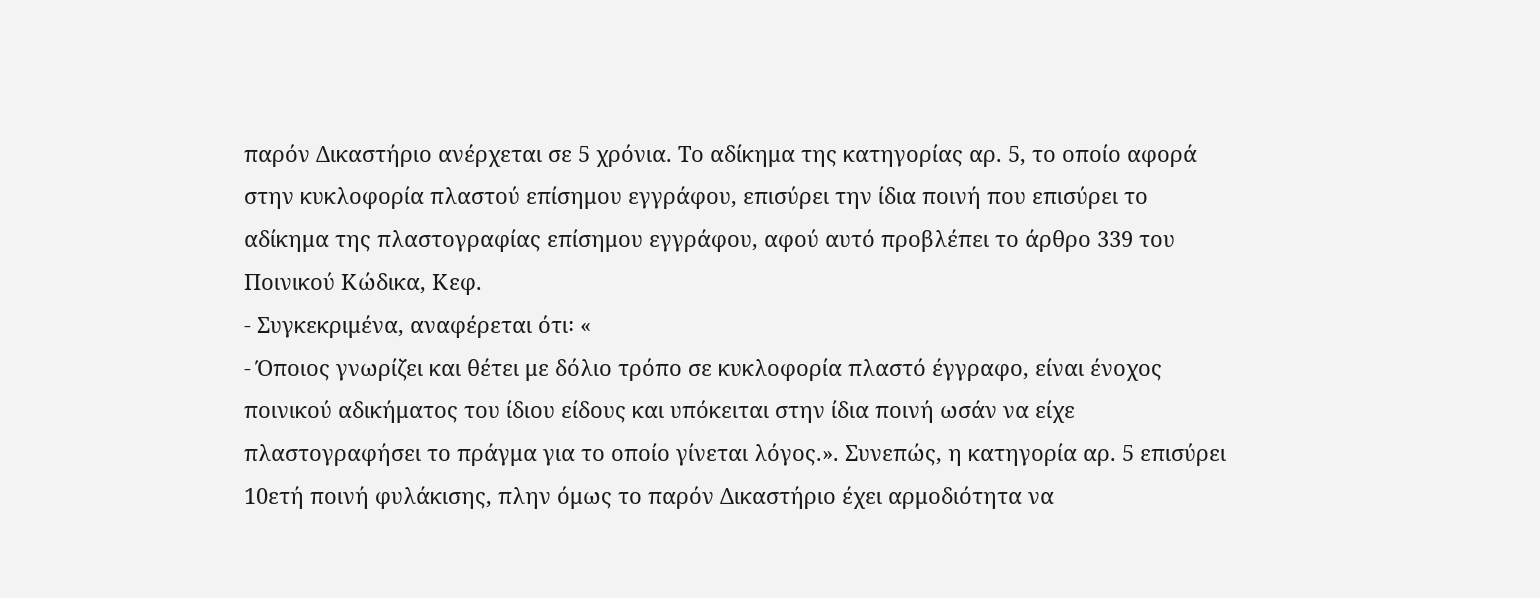παρόν Δικαστήριο ανέρχεται σε 5 χρόνια. Το αδίκημα της κατηγορίας αρ. 5, το οποίο αφορά στην κυκλοφορία πλαστού επίσημου εγγράφου, επισύρει την ίδια ποινή που επισύρει το αδίκημα της πλαστογραφίας επίσημου εγγράφου, αφού αυτό προβλέπει το άρθρο 339 του Ποινικού Κώδικα, Κεφ.
- Συγκεκριμένα, αναφέρεται ότι꞉ «
- Όποιος γνωρίζει και θέτει με δόλιο τρόπο σε κυκλοφορία πλαστό έγγραφο, είναι ένοχος ποινικού αδικήματος του ίδιου είδους και υπόκειται στην ίδια ποινή ωσάν να είχε πλαστογραφήσει το πράγμα για το οποίο γίνεται λόγος.». Συνεπώς, η κατηγορία αρ. 5 επισύρει 10ετή ποινή φυλάκισης, πλην όμως το παρόν Δικαστήριο έχει αρμοδιότητα να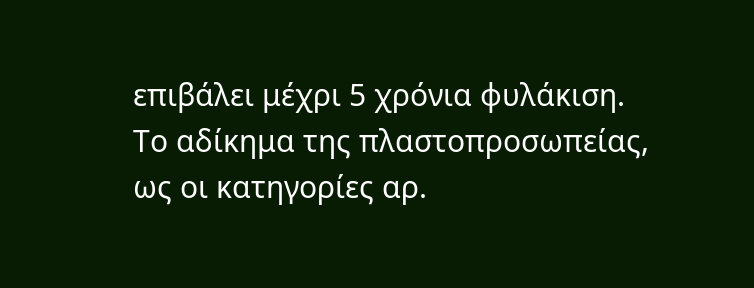επιβάλει μέχρι 5 χρόνια φυλάκιση. Το αδίκημα της πλαστοπροσωπείας, ως οι κατηγορίες αρ.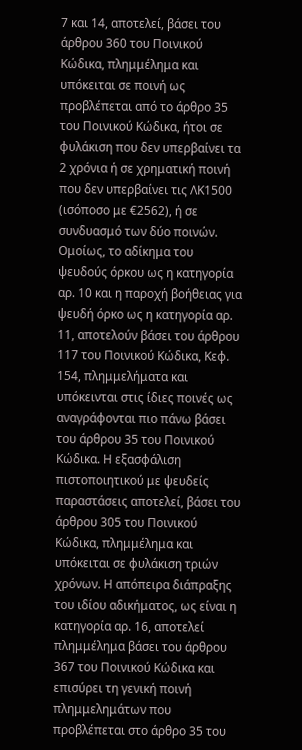7 και 14, αποτελεί, βάσει του άρθρου 360 του Ποινικού Κώδικα, πλημμέλημα και υπόκειται σε ποινή ως προβλέπεται από το άρθρο 35 του Ποινικού Κώδικα, ήτοι σε φυλάκιση που δεν υπερβαίνει τα 2 χρόνια ή σε χρηματική ποινή που δεν υπερβαίνει τις ΛΚ1500 (ισόποσο με €2562), ή σε συνδυασμό των δύο ποινών. Ομοίως, το αδίκημα του ψευδούς όρκου ως η κατηγορία αρ. 10 και η παροχή βοήθειας για ψευδή όρκο ως η κατηγορία αρ. 11, αποτελούν βάσει του άρθρου 117 του Ποινικού Κώδικα, Κεφ. 154, πλημμελήματα και υπόκεινται στις ίδιες ποινές ως αναγράφονται πιο πάνω βάσει του άρθρου 35 του Ποινικού Κώδικα. Η εξασφάλιση πιστοποιητικού με ψευδείς παραστάσεις αποτελεί, βάσει του άρθρου 305 του Ποινικού Κώδικα, πλημμέλημα και υπόκειται σε φυλάκιση τριών χρόνων. Η απόπειρα διάπραξης του ιδίου αδικήματος, ως είναι η κατηγορία αρ. 16, αποτελεί πλημμέλημα βάσει του άρθρου 367 του Ποινικού Κώδικα και επισύρει τη γενική ποινή πλημμελημάτων που προβλέπεται στο άρθρο 35 του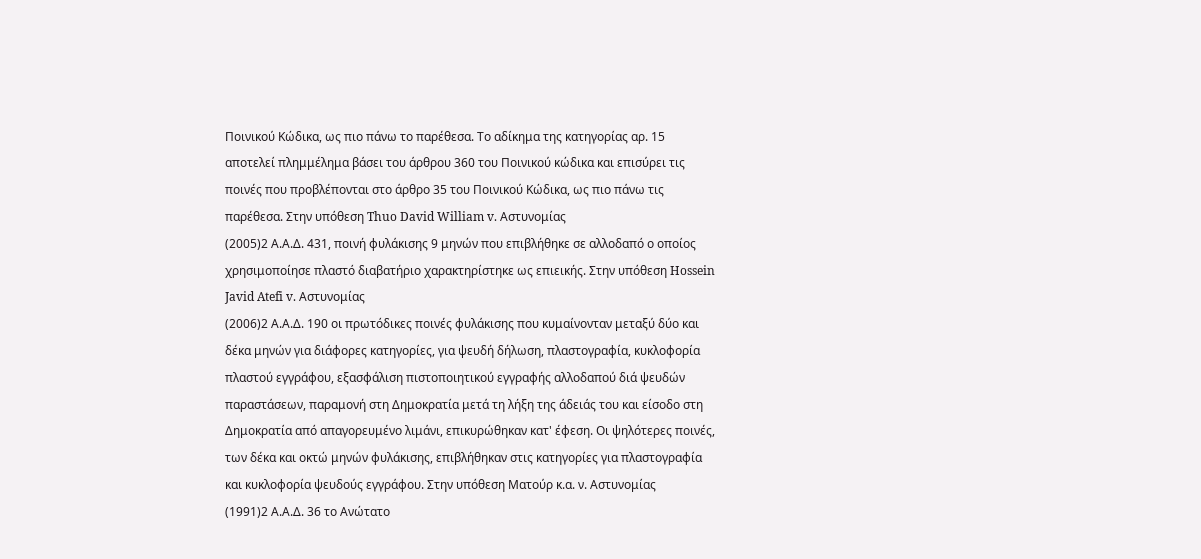Ποινικού Κώδικα, ως πιο πάνω το παρέθεσα. Το αδίκημα της κατηγορίας αρ. 15 αποτελεί πλημμέλημα βάσει του άρθρου 360 του Ποινικού κώδικα και επισύρει τις ποινές που προβλέπονται στο άρθρο 35 του Ποινικού Κώδικα, ως πιο πάνω τις παρέθεσα. Στην υπόθεση Thuo David William v. Αστυνομίας
(2005)2 Α.Α.Δ. 431, ποινή φυλάκισης 9 μηνών που επιβλήθηκε σε αλλοδαπό ο οποίος χρησιμοποίησε πλαστό διαβατήριο χαρακτηρίστηκε ως επιεικής. Στην υπόθεση Hossein Javid Atefi v. Αστυνομίας
(2006)2 Α.Α.Δ. 190 οι πρωτόδικες ποινές φυλάκισης που κυμαίνονταν μεταξύ δύο και δέκα μηνών για διάφορες κατηγορίες, για ψευδή δήλωση, πλαστογραφία, κυκλοφορία πλαστού εγγράφου, εξασφάλιση πιστοποιητικού εγγραφής αλλοδαπού διά ψευδών παραστάσεων, παραμονή στη Δημοκρατία μετά τη λήξη της άδειάς του και είσοδο στη Δημοκρατία από απαγορευμένο λιμάνι, επικυρώθηκαν κατ' έφεση. Οι ψηλότερες ποινές, των δέκα και οκτώ μηνών φυλάκισης, επιβλήθηκαν στις κατηγορίες για πλαστογραφία και κυκλοφορία ψευδούς εγγράφου. Στην υπόθεση Ματούρ κ.α. ν. Αστυνομίας
(1991)2 Α.Α.Δ. 36 το Ανώτατο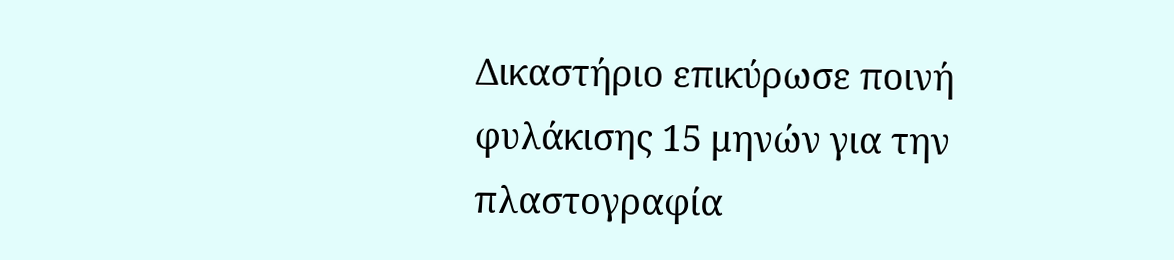Δικαστήριο επικύρωσε ποινή φυλάκισης 15 μηνών για την πλαστογραφία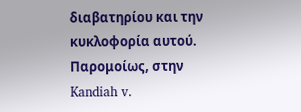διαβατηρίου και την κυκλοφορία αυτού. Παρομοίως, στην Kandiah v.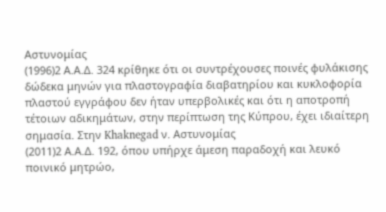Αστυνομίας
(1996)2 Α.Α.Δ. 324 κρίθηκε ότι οι συντρέχουσες ποινές φυλάκισης δώδεκα μηνών για πλαστογραφία διαβατηρίου και κυκλοφορία πλαστού εγγράφου δεν ήταν υπερβολικές και ότι η αποτροπή τέτοιων αδικημάτων, στην περίπτωση της Κύπρου, έχει ιδιαίτερη σημασία. Στην Khaknegad ν. Αστυνομίας
(2011)2 Α.Α.Δ. 192, όπου υπήρχε άμεση παραδοχή και λευκό ποινικό μητρώο,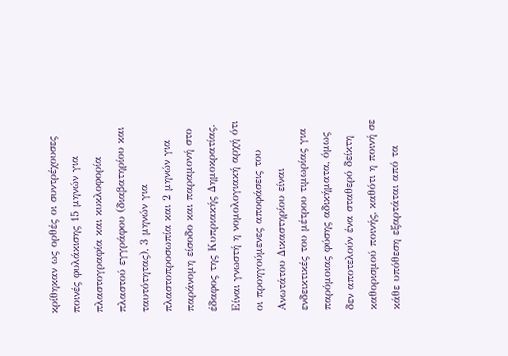κρίθηκαν ως ορθές οι συντρέχουσες ποινές φυλάκισης 15 μηνών για πλαστογραφία και κυκλοφορία πλαστού εγγράφου (διαβατηρίου και ταυτότητας), 3 μηνών για πλαστοπροσωπία και 2 μηνών για παράνομη είσοδο και παραμονή στο έδαφος της Κυπριακής Δημοκρατίας. Είναι γνωστή η νομολογιακή αρχή ότι οι προηγούμενες αποφάσεις του Ανωτάτου Δικαστηρίου είναι ενδεικτικές του μέτρου τιμωρίας για παρόμοιας φύσης αδικήματα, όμως δεν αποτελούν ένα σταθερό δείκτη καθορισμού ποινής, καθότι η ποινή σε κάθε υπόθεση εξαρτάται από τα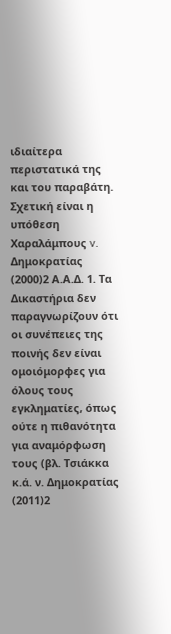ιδιαίτερα περιστατικά της και του παραβάτη. Σχετική είναι η υπόθεση Χαραλάμπους v. Δημοκρατίας
(2000)2 Α.Α.Δ. 1. Τα Δικαστήρια δεν παραγνωρίζουν ότι οι συνέπειες της ποινής δεν είναι ομοιόμορφες για όλους τους εγκληματίες, όπως ούτε η πιθανότητα για αναμόρφωση τους (βλ. Τσιάκκα κ.ά. ν. Δημοκρατίας
(2011)2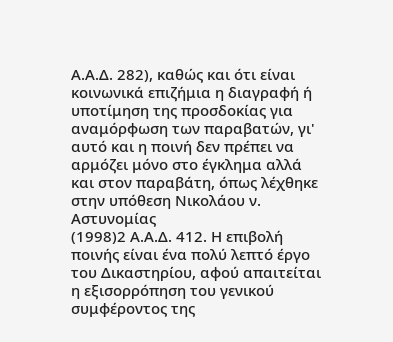Α.Α.Δ. 282), καθώς και ότι είναι κοινωνικά επιζήμια η διαγραφή ή υποτίμηση της προσδοκίας για αναμόρφωση των παραβατών, γι' αυτό και η ποινή δεν πρέπει να αρμόζει μόνο στο έγκλημα αλλά και στον παραβάτη, όπως λέχθηκε στην υπόθεση Νικολάου ν. Αστυνομίας
(1998)2 Α.Α.Δ. 412. Η επιβολή ποινής είναι ένα πολύ λεπτό έργο του Δικαστηρίου, αφού απαιτείται η εξισορρόπηση του γενικού συμφέροντος της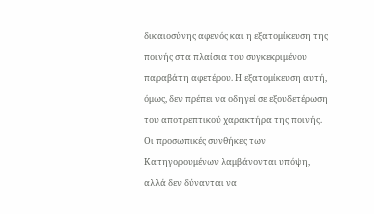δικαιοσύνης αφενός και η εξατομίκευση της ποινής στα πλαίσια του συγκεκριμένου παραβάτη αφετέρου. Η εξατομίκευση αυτή, όμως, δεν πρέπει να οδηγεί σε εξουδετέρωση του αποτρεπτικού χαρακτήρα της ποινής. Οι προσωπικές συνθήκες των Κατηγορουμένων λαμβάνονται υπόψη, αλλά δεν δύνανται να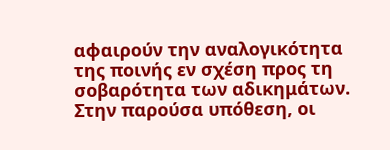αφαιρούν την αναλογικότητα της ποινής εν σχέση προς τη σοβαρότητα των αδικημάτων. Στην παρούσα υπόθεση, οι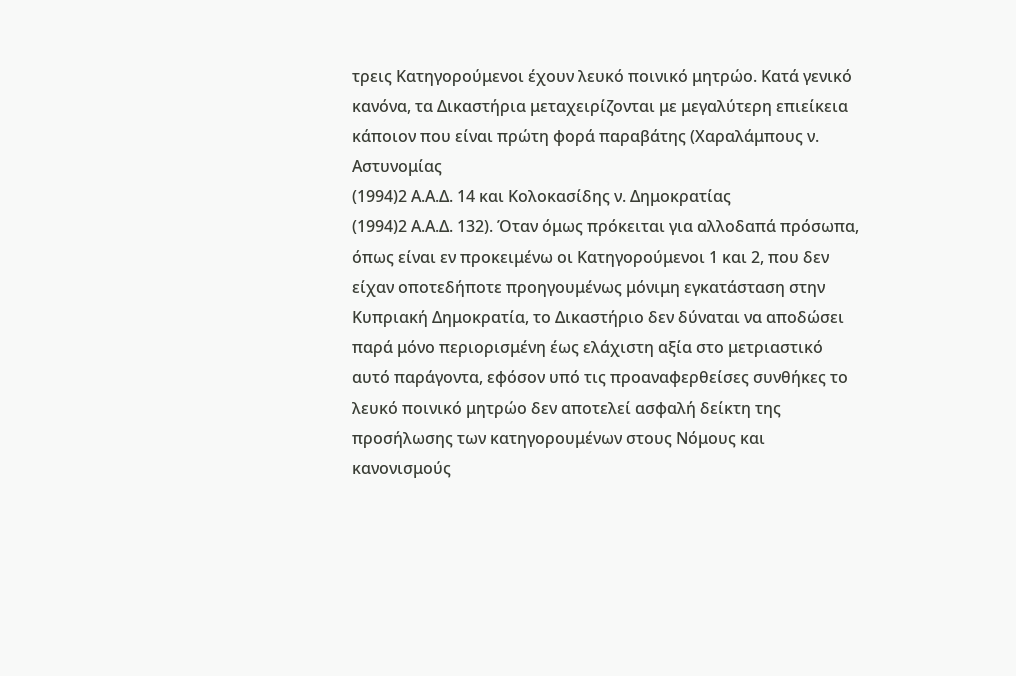τρεις Κατηγορούμενοι έχουν λευκό ποινικό μητρώο. Κατά γενικό κανόνα, τα Δικαστήρια μεταχειρίζονται με μεγαλύτερη επιείκεια κάποιον που είναι πρώτη φορά παραβάτης (Χαραλάμπους ν. Αστυνομίας
(1994)2 Α.Α.Δ. 14 και Κολοκασίδης ν. Δημοκρατίας
(1994)2 Α.Α.Δ. 132). Όταν όμως πρόκειται για αλλοδαπά πρόσωπα, όπως είναι εν προκειμένω οι Κατηγορούμενοι 1 και 2, που δεν είχαν οποτεδήποτε προηγουμένως μόνιμη εγκατάσταση στην Κυπριακή Δημοκρατία, το Δικαστήριο δεν δύναται να αποδώσει παρά μόνο περιορισμένη έως ελάχιστη αξία στο μετριαστικό αυτό παράγοντα, εφόσον υπό τις προαναφερθείσες συνθήκες το λευκό ποινικό μητρώο δεν αποτελεί ασφαλή δείκτη της προσήλωσης των κατηγορουμένων στους Νόμους και κανονισμούς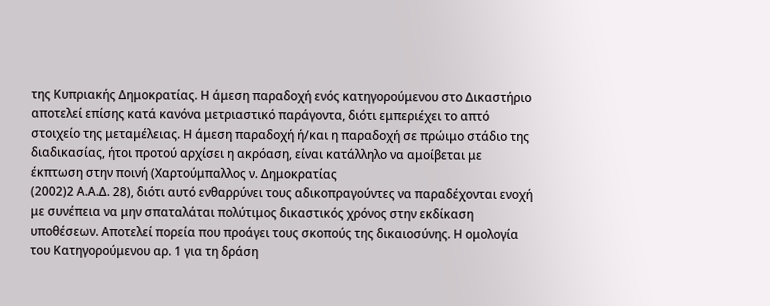της Κυπριακής Δημοκρατίας. Η άμεση παραδοχή ενός κατηγορούμενου στο Δικαστήριο αποτελεί επίσης κατά κανόνα μετριαστικό παράγοντα, διότι εμπεριέχει το απτό στοιχείο της μεταμέλειας. Η άμεση παραδοχή ή/και η παραδοχή σε πρώιμο στάδιο της διαδικασίας, ήτοι προτού αρχίσει η ακρόαση, είναι κατάλληλο να αμοίβεται με έκπτωση στην ποινή (Χαρτούμπαλλος ν. Δημοκρατίας
(2002)2 Α.Α.Δ. 28), διότι αυτό ενθαρρύνει τους αδικοπραγούντες να παραδέχονται ενοχή με συνέπεια να μην σπαταλάται πολύτιμος δικαστικός χρόνος στην εκδίκαση υποθέσεων. Αποτελεί πορεία που προάγει τους σκοπούς της δικαιοσύνης. Η ομολογία του Κατηγορούμενου αρ. 1 για τη δράση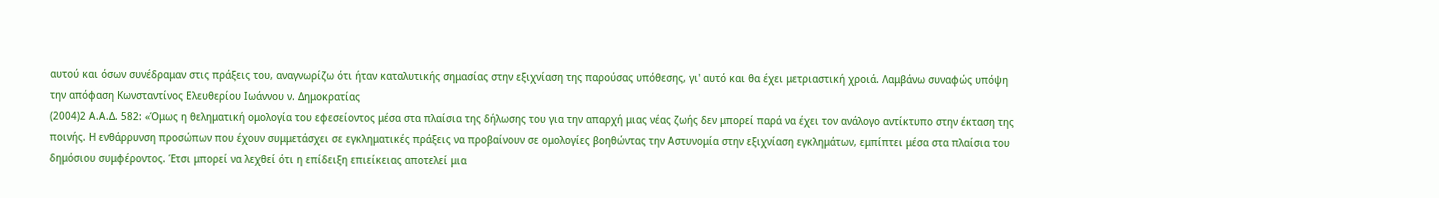αυτού και όσων συνέδραμαν στις πράξεις του, αναγνωρίζω ότι ήταν καταλυτικής σημασίας στην εξιχνίαση της παρούσας υπόθεσης, γι' αυτό και θα έχει μετριαστική χροιά. Λαμβάνω συναφώς υπόψη την απόφαση Κωνσταντίνος Ελευθερίου Ιωάννου ν. Δημοκρατίας
(2004)2 Α.Α.Δ. 582: «Όμως η θεληματική ομολογία του εφεσείοντος μέσα στα πλαίσια της δήλωσης του για την απαρχή μιας νέας ζωής δεν μπορεί παρά να έχει τον ανάλογο αντίκτυπο στην έκταση της ποινής. Η ενθάρρυνση προσώπων που έχουν συμμετάσχει σε εγκληματικές πράξεις να προβαίνουν σε ομολογίες βοηθώντας την Αστυνομία στην εξιχνίαση εγκλημάτων, εμπίπτει μέσα στα πλαίσια του δημόσιου συμφέροντος. Έτσι μπορεί να λεχθεί ότι η επίδειξη επιείκειας αποτελεί μια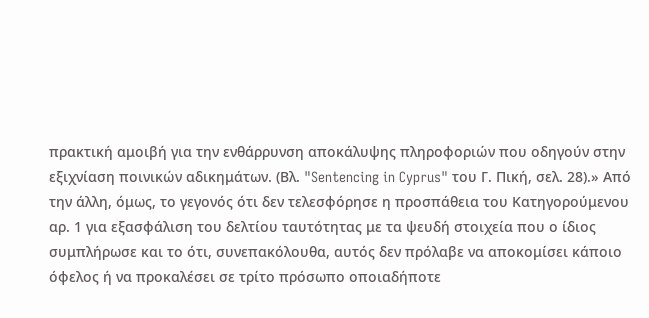πρακτική αμοιβή για την ενθάρρυνση αποκάλυψης πληροφοριών που οδηγούν στην εξιχνίαση ποινικών αδικημάτων. (Βλ. "Sentencing in Cyprus" του Γ. Πική, σελ. 28).» Από την άλλη, όμως, το γεγονός ότι δεν τελεσφόρησε η προσπάθεια του Κατηγορούμενου αρ. 1 για εξασφάλιση του δελτίου ταυτότητας με τα ψευδή στοιχεία που ο ίδιος συμπλήρωσε και το ότι, συνεπακόλουθα, αυτός δεν πρόλαβε να αποκομίσει κάποιο όφελος ή να προκαλέσει σε τρίτο πρόσωπο οποιαδήποτε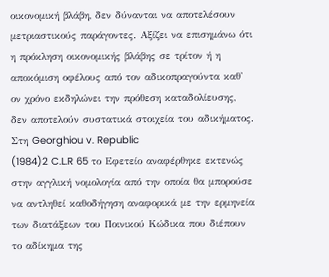οικονομική βλάβη, δεν δύνανται να αποτελέσουν μετριαστικούς παράγοντες. Αξίζει να επισημάνω ότι η πρόκληση οικονομικής βλάβης σε τρίτον ή η αποκόμιση οφέλους από τον αδικοπραγούντα καθ' ον χρόνο εκδηλώνει την πρόθεση καταδολίευσης, δεν αποτελούν συστατικά στοιχεία του αδικήματος. Στη Georghiou v. Republic
(1984)2 C.L.R 65 το Εφετείο αναφέρθηκε εκτενώς στην αγγλική νομολογία από την οποία θα μπορούσε να αντληθεί καθοδήγηση αναφορικά με την ερμηνεία των διατάξεων του Ποινικού Κώδικα που διέπουν το αδίκημα της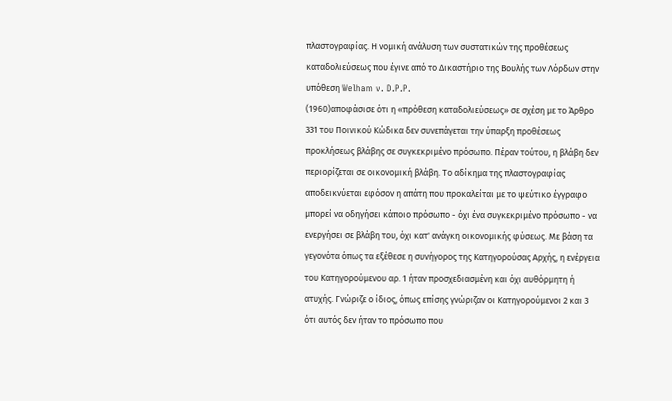πλαστογραφίας. Η νομική ανάλυση των συστατικών της προθέσεως καταδολιεύσεως που έγινε από το Δικαστήριο της Βουλής των Λόρδων στην υπόθεση Welham v. D.P.P.
(1960)αποφάσισε ότι η «πρόθεση καταδολιεύσεως» σε σχέση με το Άρθρο 331 του Ποινικού Κώδικα δεν συνεπάγεται την ύπαρξη προθέσεως προκλήσεως βλάβης σε συγκεκριμένο πρόσωπο. Πέραν τούτου, η βλάβη δεν περιορίζεται σε οικονομική βλάβη. Το αδίκημα της πλαστογραφίας αποδεικνύεται εφόσον η απάτη που προκαλείται με το ψεύτικο έγγραφο μπορεί να οδηγήσει κάποιο πρόσωπο - όχι ένα συγκεκριμένο πρόσωπο - να ενεργήσει σε βλάβη του, όχι κατ' ανάγκη οικονομικής φύσεως. Με βάση τα γεγονότα όπως τα εξέθεσε η συνήγορος της Κατηγορούσας Αρχής, η ενέργεια του Κατηγορούμενου αρ. 1 ήταν προσχεδιασμένη και όχι αυθόρμητη ή ατυχής. Γνώριζε ο ίδιος, όπως επίσης γνώριζαν οι Κατηγορούμενοι 2 και 3 ότι αυτός δεν ήταν το πρόσωπο που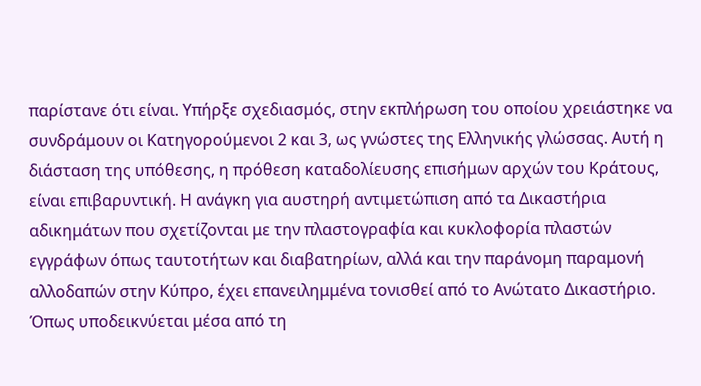παρίστανε ότι είναι. Υπήρξε σχεδιασμός, στην εκπλήρωση του οποίου χρειάστηκε να συνδράμουν οι Κατηγορούμενοι 2 και 3, ως γνώστες της Ελληνικής γλώσσας. Αυτή η διάσταση της υπόθεσης, η πρόθεση καταδολίευσης επισήμων αρχών του Κράτους, είναι επιβαρυντική. Η ανάγκη για αυστηρή αντιμετώπιση από τα Δικαστήρια αδικημάτων που σχετίζονται με την πλαστογραφία και κυκλοφορία πλαστών εγγράφων όπως ταυτοτήτων και διαβατηρίων, αλλά και την παράνομη παραμονή αλλοδαπών στην Κύπρο, έχει επανειλημμένα τονισθεί από το Ανώτατο Δικαστήριο. Όπως υποδεικνύεται μέσα από τη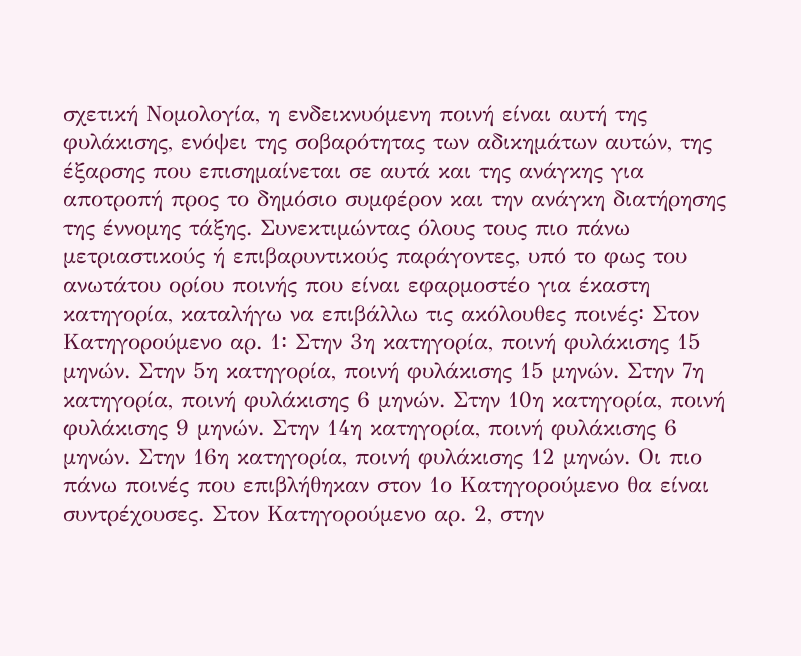σχετική Νομολογία, η ενδεικνυόμενη ποινή είναι αυτή της φυλάκισης, ενόψει της σοβαρότητας των αδικημάτων αυτών, της έξαρσης που επισημαίνεται σε αυτά και της ανάγκης για αποτροπή προς το δημόσιο συμφέρον και την ανάγκη διατήρησης της έννομης τάξης. Συνεκτιμώντας όλους τους πιο πάνω μετριαστικούς ή επιβαρυντικούς παράγοντες, υπό το φως του ανωτάτου ορίου ποινής που είναι εφαρμοστέο για έκαστη κατηγορία, καταλήγω να επιβάλλω τις ακόλουθες ποινές꞉ Στον Κατηγορούμενο αρ. 1꞉ Στην 3η κατηγορία, ποινή φυλάκισης 15 μηνών. Στην 5η κατηγορία, ποινή φυλάκισης 15 μηνών. Στην 7η κατηγορία, ποινή φυλάκισης 6 μηνών. Στην 10η κατηγορία, ποινή φυλάκισης 9 μηνών. Στην 14η κατηγορία, ποινή φυλάκισης 6 μηνών. Στην 16η κατηγορία, ποινή φυλάκισης 12 μηνών. Οι πιο πάνω ποινές που επιβλήθηκαν στον 1ο Κατηγορούμενο θα είναι συντρέχουσες. Στον Κατηγορούμενο αρ. 2, στην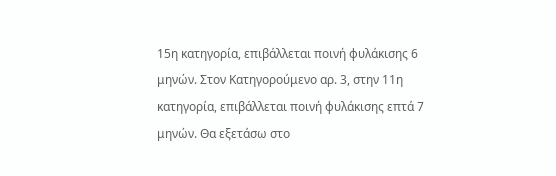15η κατηγορία, επιβάλλεται ποινή φυλάκισης 6 μηνών. Στον Κατηγορούμενο αρ. 3, στην 11η κατηγορία, επιβάλλεται ποινή φυλάκισης επτά 7 μηνών. Θα εξετάσω στο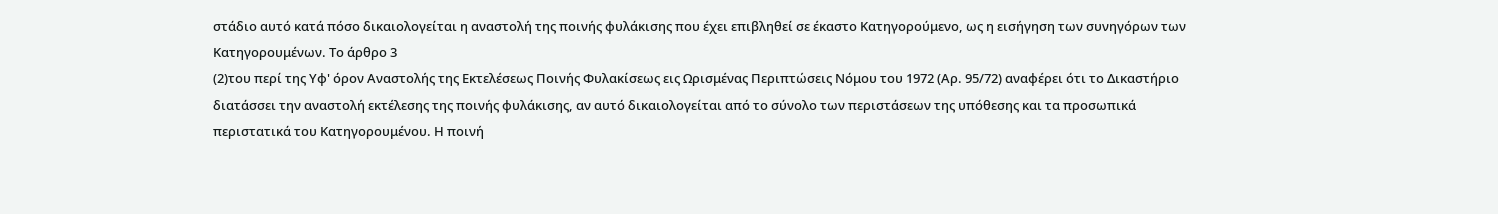στάδιο αυτό κατά πόσο δικαιολογείται η αναστολή της ποινής φυλάκισης που έχει επιβληθεί σε έκαστο Κατηγορούμενο, ως η εισήγηση των συνηγόρων των Κατηγορουμένων. Το άρθρο 3
(2)του περί της Υφ' όρον Αναστολής της Εκτελέσεως Ποινής Φυλακίσεως εις Ωρισμένας Περιπτώσεις Νόμου του 1972 (Αρ. 95/72) αναφέρει ότι το Δικαστήριο διατάσσει την αναστολή εκτέλεσης της ποινής φυλάκισης, αν αυτό δικαιολογείται από το σύνολο των περιστάσεων της υπόθεσης και τα προσωπικά περιστατικά του Κατηγορουμένου. Η ποινή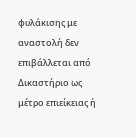φυλάκισης με αναστολή δεν επιβάλλεται από Δικαστήριο ως μέτρο επιείκειας ή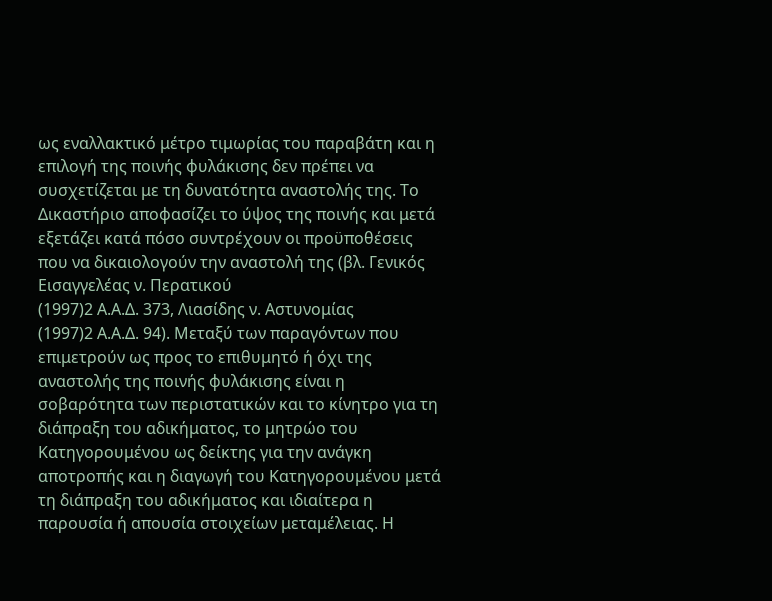ως εναλλακτικό μέτρο τιμωρίας του παραβάτη και η επιλογή της ποινής φυλάκισης δεν πρέπει να συσχετίζεται με τη δυνατότητα αναστολής της. Το Δικαστήριο αποφασίζει το ύψος της ποινής και μετά εξετάζει κατά πόσο συντρέχουν οι προϋποθέσεις που να δικαιολογούν την αναστολή της (βλ. Γενικός Εισαγγελέας ν. Περατικού
(1997)2 Α.Α.Δ. 373, Λιασίδης ν. Αστυνομίας
(1997)2 Α.Α.Δ. 94). Μεταξύ των παραγόντων που επιμετρούν ως προς το επιθυμητό ή όχι της αναστολής της ποινής φυλάκισης είναι η σοβαρότητα των περιστατικών και το κίνητρο για τη διάπραξη του αδικήματος, το μητρώο του Κατηγορουμένου ως δείκτης για την ανάγκη αποτροπής και η διαγωγή του Κατηγορουμένου μετά τη διάπραξη του αδικήματος και ιδιαίτερα η παρουσία ή απουσία στοιχείων μεταμέλειας. Η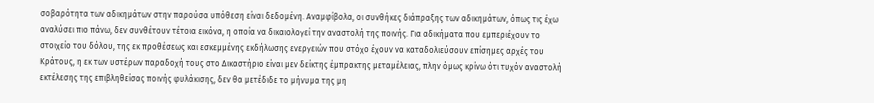σοβαρότητα των αδικημάτων στην παρούσα υπόθεση είναι δεδομένη. Αναμφίβολα, οι συνθήκες διάπραξης των αδικημάτων, όπως τις έχω αναλύσει πιο πάνω, δεν συνθέτουν τέτοια εικόνα, η οποία να δικαιολογεί την αναστολή της ποινής. Για αδικήματα που εμπεριέχουν το στοιχείο του δόλου, της εκ προθέσεως και εσκεμμένης εκδήλωσης ενεργειών που στόχο έχουν να καταδολιεύσουν επίσημες αρχές του Κράτους, η εκ των υστέρων παραδοχή τους στο Δικαστήριο είναι μεν δείκτης έμπρακτης μεταμέλειας, πλην όμως κρίνω ότι τυχόν αναστολή εκτέλεσης της επιβληθείσας ποινής φυλάκισης, δεν θα μετέδιδε το μήνυμα της μη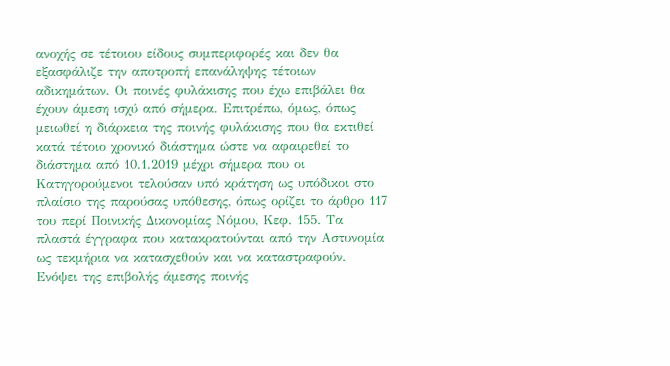ανοχής σε τέτοιου είδους συμπεριφορές και δεν θα εξασφάλιζε την αποτροπή επανάληψης τέτοιων αδικημάτων. Οι ποινές φυλάκισης που έχω επιβάλει θα έχουν άμεση ισχύ από σήμερα. Επιτρέπω, όμως, όπως μειωθεί η διάρκεια της ποινής φυλάκισης που θα εκτιθεί κατά τέτοιο χρονικό διάστημα ώστε να αφαιρεθεί το διάστημα από 10.1.2019 μέχρι σήμερα που οι Κατηγορούμενοι τελούσαν υπό κράτηση ως υπόδικοι στο πλαίσιο της παρούσας υπόθεσης, όπως ορίζει το άρθρο 117 του περί Ποινικής Δικονομίας Νόμου, Κεφ. 155. Τα πλαστά έγγραφα που κατακρατούνται από την Αστυνομία ως τεκμήρια να κατασχεθούν και να καταστραφούν. Ενόψει της επιβολής άμεσης ποινής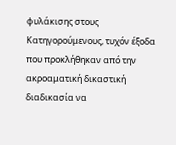φυλάκισης στους Κατηγορούμενους, τυχόν έξοδα που προκλήθηκαν από την ακροαματική δικαστική διαδικασία να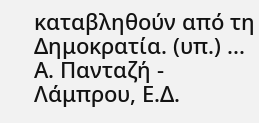καταβληθούν από τη Δημοκρατία. (υπ.) ... Α. Πανταζή - Λάμπρου, Ε.Δ.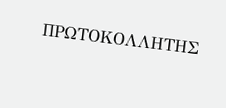ΠΡΩΤΟΚΟΛΛΗΤΗΣ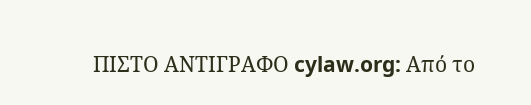ΠΙΣΤΟ ΑΝΤΙΓΡΑΦΟ cylaw.org: Από το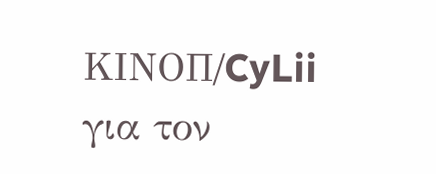ΚΙΝOΠ/CyLii για τον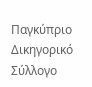Παγκύπριο Δικηγορικό Σύλλογο